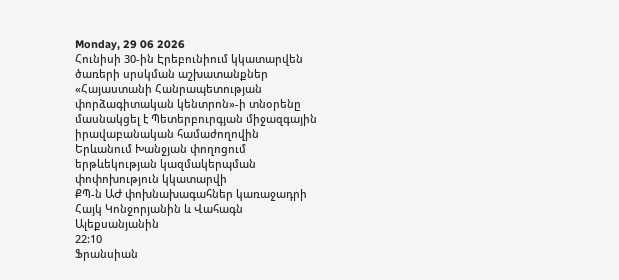Monday, 29 06 2026
Հունիսի 30-ին Էրեբունիում կկատարվեն ծառերի սրսկման աշխատանքներ
«Հայաստանի Հանրապետության փորձագիտական կենտրոն»-ի տնօրենը մասնակցել է Պետերբուրգյան միջազգային իրավաբանական համաժողովին
Երևանում Խանջյան փողոցում երթևեկության կազմակերպման փոփոխություն կկատարվի
ՔՊ-ն ԱԺ փոխնախագահներ կառաջադրի Հայկ Կոնջորյանին և Վահագն Ալեքսանյանին
22:10
Ֆրանսիան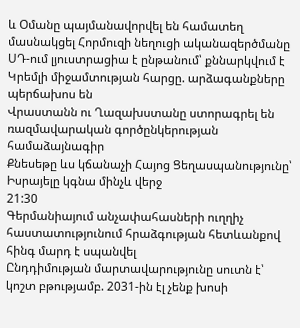և Օմանը պայմանավորվել են համատեղ մասնակցել Հորմուզի նեղուցի ականազերծմանը
ՍԴ-ում լյուստրացիա է ընթանում՝ քննարկվում է Կրեմլի միջամտության հարցը. արձագանքները պերճախոս են
Վրաստանն ու Ղազախստանը ստորագրել են ռազմավարական գործընկերության համաձայնագիր
Քնեսեթը ևս կճանաչի Հայոց Ցեղասպանությունը՝ Իսրայելը կգնա մինչև վերջ
21:30
Գերմանիայում անչափահասների ուղղիչ հաստատությունում հրաձգության հետևանքով հինգ մարդ է սպանվել
Ընդդիմության մարտավարությունը սուտն է՝ կոշտ բթությամբ. 2031-ին էլ չենք խոսի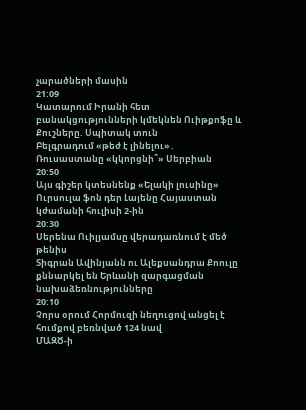չարածների մասին
21:09
Կատարում Իրանի հետ բանակցությունների կմեկնեն Ուիթքոֆը և Քուշները. Սպիտակ տուն
Բելգրադում «թեժ է լինելու»․ Ռուսաստանը «կկորցնի՞» Սերբիան
20:50
Այս գիշեր կտեսնենք «Ելակի լուսինը»
Ուրսուլա ֆոն դեր Լայենը Հայաստան կժամանի հուլիսի 2-ին
20:30
Սերենա Ուիլյամսը վերադառնում է մեծ թենիս
Տիգրան Ավինյանն ու Ալեքսանդրա Քոուլը քննարկել են Երևանի զարգացման նախաձեռնությունները
20:10
Չորս օրում Հորմուզի նեղուցով անցել է հումքով բեռնված 124 նավ
ՄԱԶԾ-ի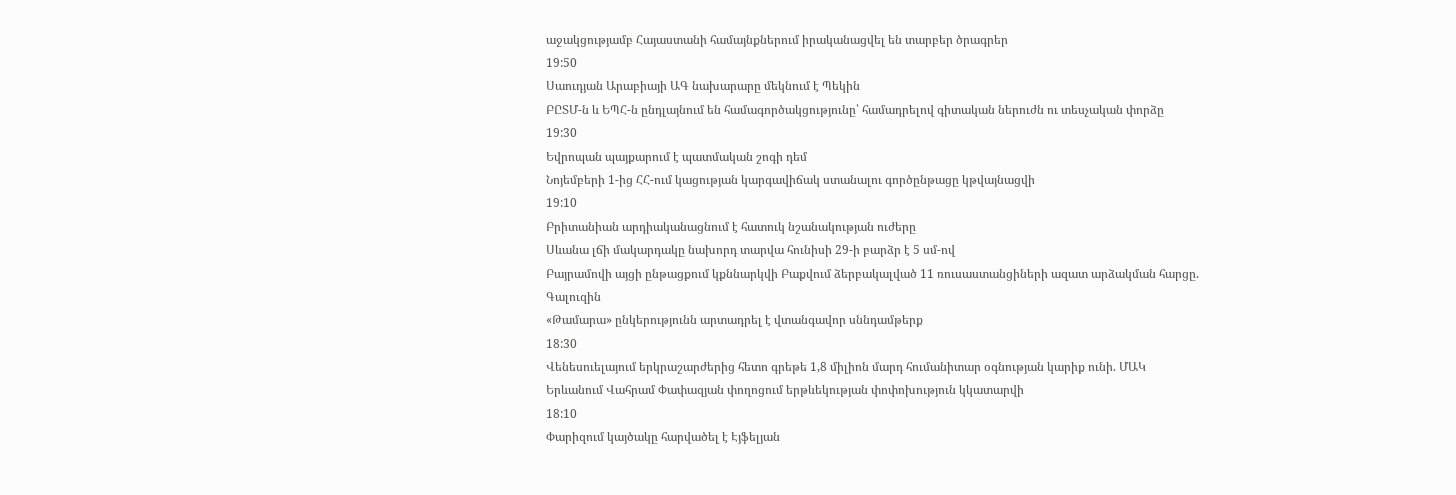աջակցությամբ Հայաստանի համայնքներում իրականացվել են տարբեր ծրագրեր
19:50
Սաուդյան Արաբիայի ԱԳ նախարարը մեկնում է Պեկին
ԲԸՏՄ-ն և ԵՊՀ-ն ընդլայնում են համագործակցությունը՝ համադրելով գիտական ներուժն ու տեսչական փորձը
19:30
Եվրոպան պայքարում է պատմական շոգի դեմ
Նոյեմբերի 1-ից ՀՀ-ում կացության կարգավիճակ ստանալու գործընթացը կթվայնացվի
19:10
Բրիտանիան արդիականացնում է հատուկ նշանակության ուժերը
Սևանա լճի մակարդակը նախորդ տարվա հունիսի 29-ի բարձր է 5 սմ-ով
Բայրամովի այցի ընթացքում կքննարկվի Բաքվում ձերբակալված 11 ռուսաստանցիների ազատ արձակման հարցը. Գալուզին
«Թամարա» ընկերությունն արտադրել է վտանգավոր սննդամթերք
18:30
Վենեսուելայում երկրաշարժերից հետո գրեթե 1,8 միլիոն մարդ հումանիտար օգնության կարիք ունի. ՄԱԿ
Երևանում Վահրամ Փափազյան փողոցում երթևեկության փոփոխություն կկատարվի
18:10
Փարիզում կայծակը հարվածել է Էյֆելյան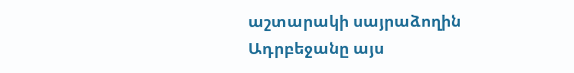աշտարակի սայրաձողին
Ադրբեջանը այս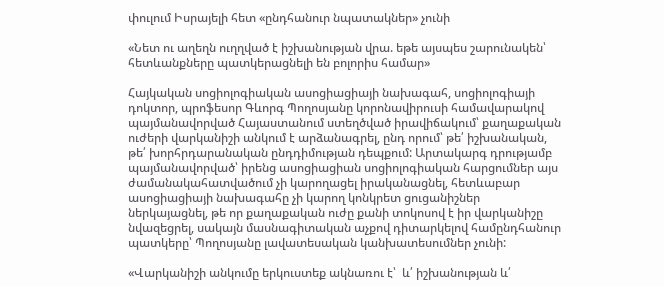փուլում Իսրայելի հետ «ընդհանուր նպատակներ» չունի

«Նետ ու աղեղն ուղղված է իշխանության վրա. եթե այսպես շարունակեն՝ հետևանքները պատկերացնելի են բոլորիս համար»

Հայկական սոցիոլոգիական ասոցիացիայի նախագահ, սոցիոլոգիայի դոկտոր, պրոֆեսոր Գևորգ Պողոսյանը կորոնավիրուսի համավարակով պայմանավորված Հայաստանում ստեղծված իրավիճակում՝ քաղաքական ուժերի վարկանիշի անկում է արձանագրել, ընդ որում՝ թե՛ իշխանական, թե՛ խորհրդարանական ընդդիմության դեպքում: Արտակարգ դրությամբ պայմանավորված՝ իրենց ասոցիացիան սոցիոլոգիական հարցումներ այս ժամանակահատվածում չի կարողացել իրականացնել, հետևաբար ասոցիացիայի նախագահը չի կարող կոնկրետ ցուցանիշներ ներկայացնել, թե որ քաղաքական ուժը քանի տոկոսով է իր վարկանիշը  նվազեցրել, սակայն մասնագիտական աչքով դիտարկելով համընդհանուր պատկերը՝ Պողոսյանը լավատեսական կանխատեսումներ չունի:

«Վարկանիշի անկումը երկուստեք ակնառու է՝  և՛ իշխանության և՛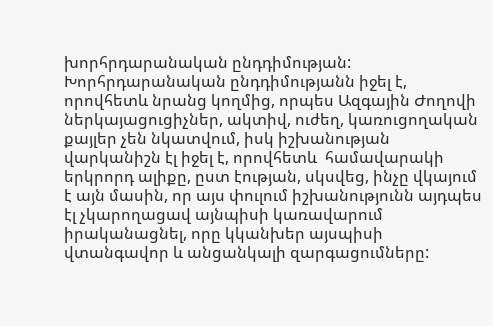խորհրդարանական ընդդիմության: Խորհրդարանական ընդդիմությանն իջել է, որովհետև նրանց կողմից, որպես Ազգային Ժողովի ներկայացուցիչներ, ակտիվ, ուժեղ, կառուցողական քայլեր չեն նկատվում, իսկ իշխանության վարկանիշն էլ իջել է, որովհետև  համավարակի երկրորդ ալիքը, ըստ էության, սկսվեց, ինչը վկայում է այն մասին, որ այս փուլում իշխանությունն այդպես էլ չկարողացավ այնպիսի կառավարում իրականացնել, որը կկանխեր այսպիսի վտանգավոր և անցանկալի զարգացումները: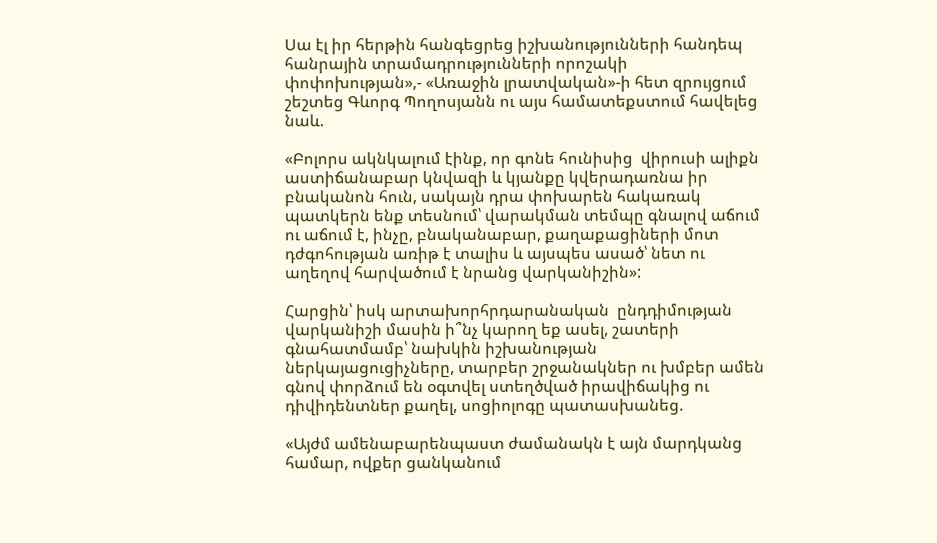Սա էլ իր հերթին հանգեցրեց իշխանությունների հանդեպ հանրային տրամադրությունների որոշակի փոփոխության»,- «Առաջին լրատվական»-ի հետ զրույցում շեշտեց Գևորգ Պողոսյանն ու այս համատեքստում հավելեց նաև.

«Բոլորս ակնկալում էինք, որ գոնե հունիսից  վիրուսի ալիքն աստիճանաբար կնվազի և կյանքը կվերադառնա իր բնականոն հուն, սակայն դրա փոխարեն հակառակ պատկերն ենք տեսնում՝ վարակման տեմպը գնալով աճում ու աճում է, ինչը, բնականաբար, քաղաքացիների մոտ դժգոհության առիթ է տալիս և այսպես ասած՝ նետ ու աղեղով հարվածում է նրանց վարկանիշին»:

Հարցին՝ իսկ արտախորհրդարանական  ընդդիմության վարկանիշի մասին ի՞նչ կարող եք ասել, շատերի գնահատմամբ՝ նախկին իշխանության ներկայացուցիչները, տարբեր շրջանակներ ու խմբեր ամեն գնով փորձում են օգտվել ստեղծված իրավիճակից ու դիվիդենտներ քաղել, սոցիոլոգը պատասխանեց.

«Այժմ ամենաբարենպաստ ժամանակն է այն մարդկանց համար, ովքեր ցանկանում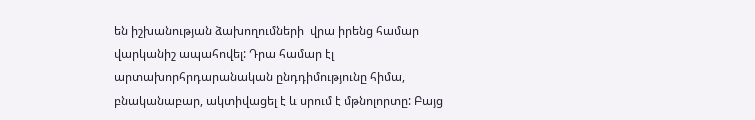են իշխանության ձախողումների  վրա իրենց համար վարկանիշ ապահովել: Դրա համար էլ արտախորհրդարանական ընդդիմությունը հիմա, բնականաբար, ակտիվացել է և սրում է մթնոլորտը: Բայց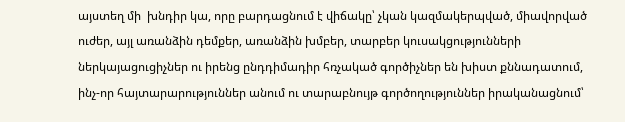այստեղ մի  խնդիր կա, որը բարդացնում է վիճակը՝ չկան կազմակերպված, միավորված ուժեր, այլ առանձին դեմքեր, առանձին խմբեր, տարբեր կուսակցությունների  ներկայացուցիչներ ու իրենց ընդդիմադիր հռչակած գործիչներ են խիստ քննադատում, ինչ-որ հայտարարություններ անում ու տարաբնույթ գործողություններ իրականացնում՝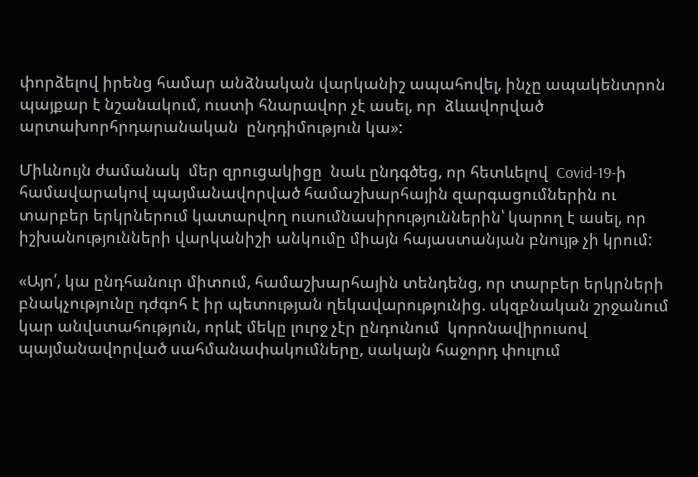փորձելով իրենց համար անձնական վարկանիշ ապահովել, ինչը ապակենտրոն պայքար է նշանակում, ուստի հնարավոր չէ ասել, որ  ձևավորված  արտախորհրդարանական  ընդդիմություն կա»:

Միևնույն ժամանակ  մեր զրուցակիցը  նաև ընդգծեց, որ հետևելով  Covid-19-ի համավարակով պայմանավորված համաշխարհային զարգացումներին ու տարբեր երկրներում կատարվող ուսումնասիրություններին՝ կարող է ասել, որ իշխանությունների վարկանիշի անկումը միայն հայաստանյան բնույթ չի կրում:

«Այո՛, կա ընդհանուր միտում, համաշխարհային տենդենց, որ տարբեր երկրների բնակչությունը դժգոհ է իր պետության ղեկավարությունից. սկզբնական շրջանում կար անվստահություն, որևէ մեկը լուրջ չէր ընդունում  կորոնավիրուսով  պայմանավորված սահմանափակումները, սակայն հաջորդ փուլում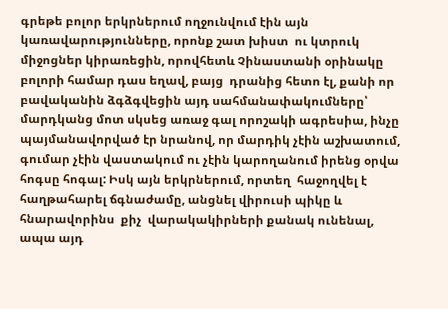գրեթե բոլոր երկրներում ողջունվում էին այն կառավարությունները, որոնք շատ խիստ  ու կտրուկ միջոցներ կիրառեցին, որովհետև Չինաստանի օրինակը բոլորի համար դաս եղավ, բայց  դրանից հետո էլ, քանի որ բավականին ձգձգվեցին այդ սահմանափակումները՝ մարդկանց մոտ սկսեց առաջ գալ որոշակի ագրեսիա, ինչը պայմանավորված էր նրանով, որ մարդիկ չէին աշխատում, գումար չէին վաստակում ու չէին կարողանում իրենց օրվա հոգսը հոգալ: Իսկ այն երկրներում, որտեղ  հաջողվել է հաղթահարել ճգնաժամը, անցնել վիրուսի պիկը և հնարավորինս  քիչ  վարակակիրների քանակ ունենալ, ապա այդ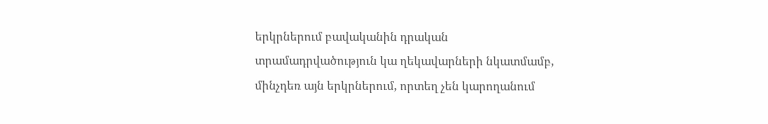երկրներում բավականին դրական տրամադրվածություն կա ղեկավարների նկատմամբ, մինչդեռ այն երկրներում, որտեղ չեն կարողանում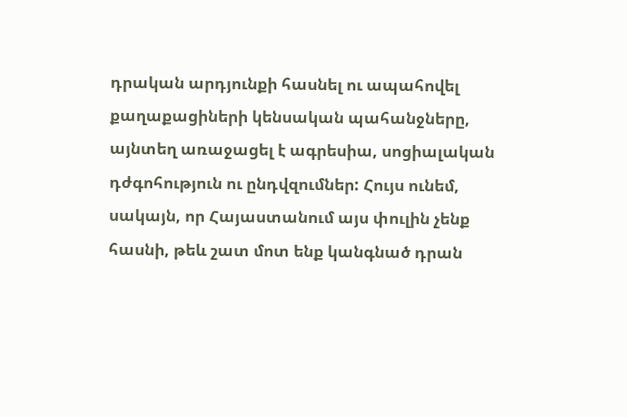դրական արդյունքի հասնել ու ապահովել քաղաքացիների կենսական պահանջները, այնտեղ առաջացել է ագրեսիա, սոցիալական դժգոհություն ու ընդվզումներ: Հույս ունեմ, սակայն, որ Հայաստանում այս փուլին չենք հասնի, թեև շատ մոտ ենք կանգնած դրան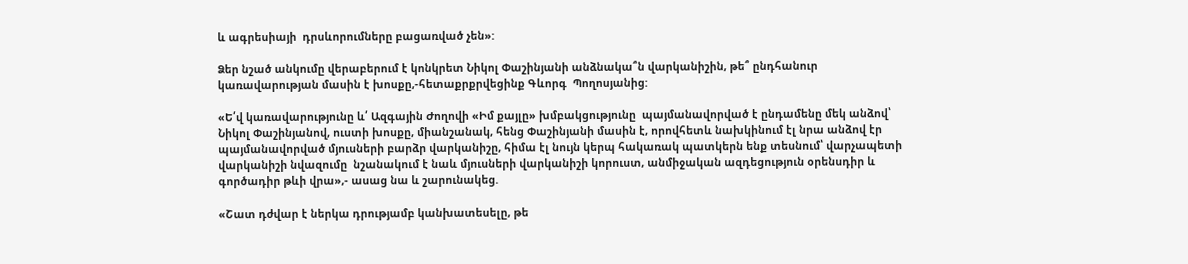և ագրեսիայի  դրսևորումները բացառված չեն»:

Ձեր նշած անկումը վերաբերում է կոնկրետ Նիկոլ Փաշինյանի անձնակա՞ն վարկանիշին, թե՞ ընդհանուր կառավարության մասին է խոսքը,-հետաքրքրվեցինք Գևորգ  Պողոսյանից:

«Ե՛վ կառավարությունը և՛ Ազգային Ժողովի «Իմ քայլը» խմբակցությունը  պայմանավորված է ընդամենը մեկ անձով՝ Նիկոլ Փաշինյանով, ուստի խոսքը, միանշանակ, հենց Փաշինյանի մասին է, որովհետև նախկինում էլ նրա անձով էր պայմանավորված մյուսների բարձր վարկանիշը, հիմա էլ նույն կերպ հակառակ պատկերն ենք տեսնում՝ վարչապետի վարկանիշի նվազումը  նշանակում է նաև մյուսների վարկանիշի կորուստ, անմիջական ազդեցություն օրենսդիր և գործադիր թևի վրա»,- ասաց նա և շարունակեց.

«Շատ դժվար է ներկա դրությամբ կանխատեսելը, թե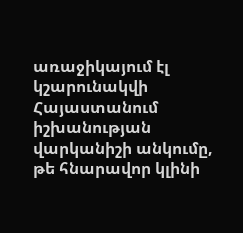առաջիկայում էլ կշարունակվի Հայաստանում իշխանության վարկանիշի անկումը, թե հնարավոր կլինի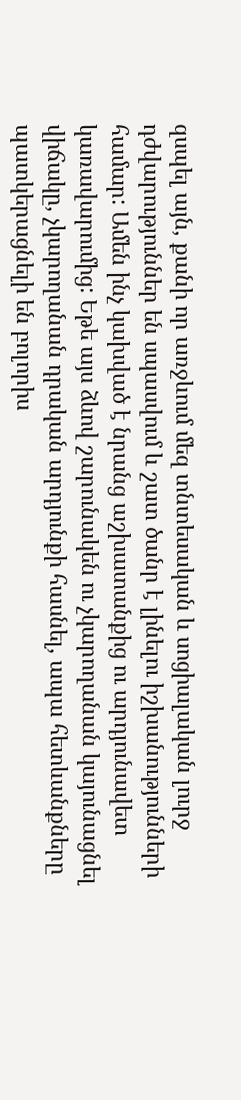զսպել այն, քանի որ առջևում մեզ տնտեսական և սոցիալական լուրջ դժվարություններ են սպասվում և շատ ծանր է լինելու իշխանությունների համար: Ամեն ինչ կախված է նրանց աշխատանքից ու արդյունավետ կառավարումից: Եթե այս ձևով շարունակեն ու չկարողանան կայունացնել վիճակը, չկարողանան դրական արդյունքի հասնել, ապա հետևանքները պատկերացնելի են բոլորիս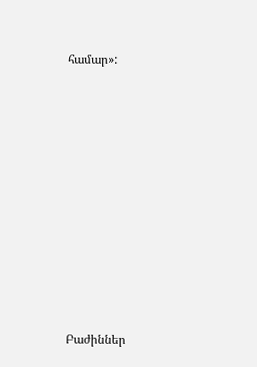համար»:













Բաժիններ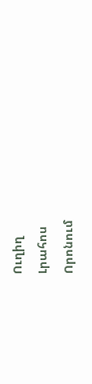Ուղիղ
Լրահոս
Որոնում